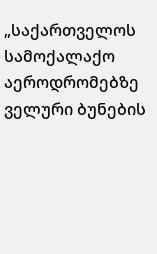„საქართველოს სამოქალაქო აეროდრომებზე ველური ბუნების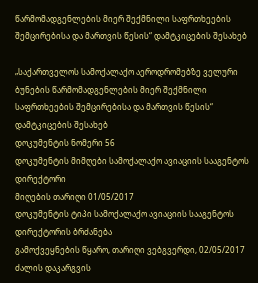წარმომადგენლების მიერ შექმნილი საფრთხეების შემცირებისა და მართვის წესის“ დამტკიცების შესახებ

„საქართველოს სამოქალაქო აეროდრომებზე ველური ბუნების წარმომადგენლების მიერ შექმნილი საფრთხეების შემცირებისა და მართვის წესის“ დამტკიცების შესახებ
დოკუმენტის ნომერი 56
დოკუმენტის მიმღები სამოქალაქო ავიაციის სააგენტოს დირექტორი
მიღების თარიღი 01/05/2017
დოკუმენტის ტიპი სამოქალაქო ავიაციის სააგენტოს დირექტორის ბრძანება
გამოქვეყნების წყარო, თარიღი ვებგვერდი, 02/05/2017
ძალის დაკარგვის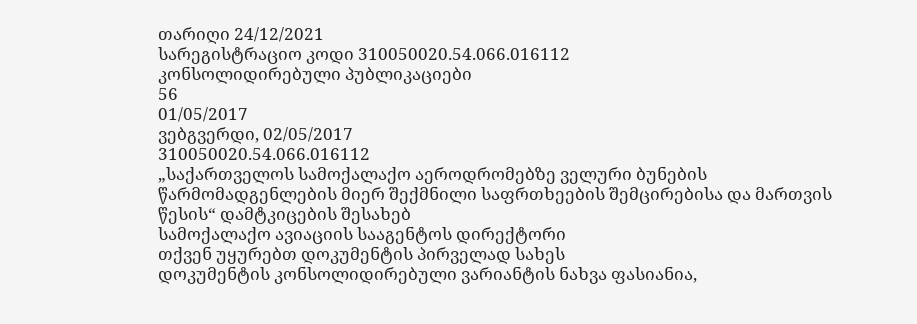თარიღი 24/12/2021
სარეგისტრაციო კოდი 310050020.54.066.016112
კონსოლიდირებული პუბლიკაციები
56
01/05/2017
ვებგვერდი, 02/05/2017
310050020.54.066.016112
„საქართველოს სამოქალაქო აეროდრომებზე ველური ბუნების წარმომადგენლების მიერ შექმნილი საფრთხეების შემცირებისა და მართვის წესის“ დამტკიცების შესახებ
სამოქალაქო ავიაციის სააგენტოს დირექტორი
თქვენ უყურებთ დოკუმენტის პირველად სახეს
დოკუმენტის კონსოლიდირებული ვარიანტის ნახვა ფასიანია,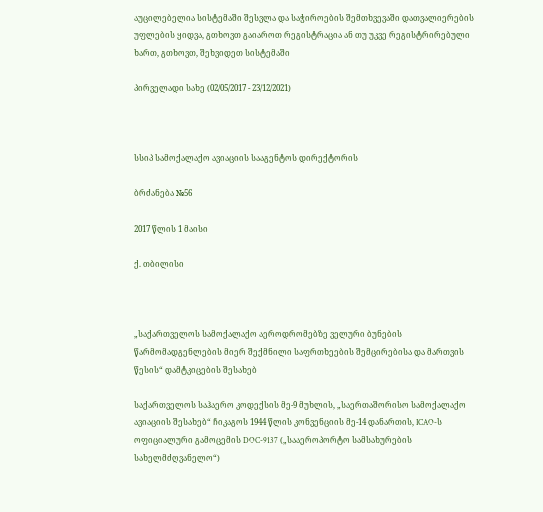აუცილებელია სისტემაში შესვლა და საჭიროების შემთხვევაში დათვალიერების უფლების ყიდვა, გთხოვთ გაიაროთ რეგისტრაცია ან თუ უკვე რეგისტრირებული ხართ, გთხოვთ, შეხვიდეთ სისტემაში

პირველადი სახე (02/05/2017 - 23/12/2021)



სსიპ სამოქალაქო ავიაციის სააგენტოს დირექტორის

ბრძანება №56

2017 წლის 1 მაისი

ქ. თბილისი



„საქართველოს სამოქალაქო აეროდრომებზე ველური ბუნების წარმომადგენლების მიერ შექმნილი საფრთხეების შემცირებისა და მართვის წესის“ დამტკიცების შესახებ

საქართველოს საჰაერო კოდექსის მე-9 მუხლის, „საერთაშორისო სამოქალაქო ავიაციის შესახებ“ ჩიკაგოს 1944 წლის კონვენციის მე-14 დანართის, ICAO-ს ოფიციალური გამოცემის DOC-9137 („სააეროპორტო სამსახურების სახელმძღვანელო“)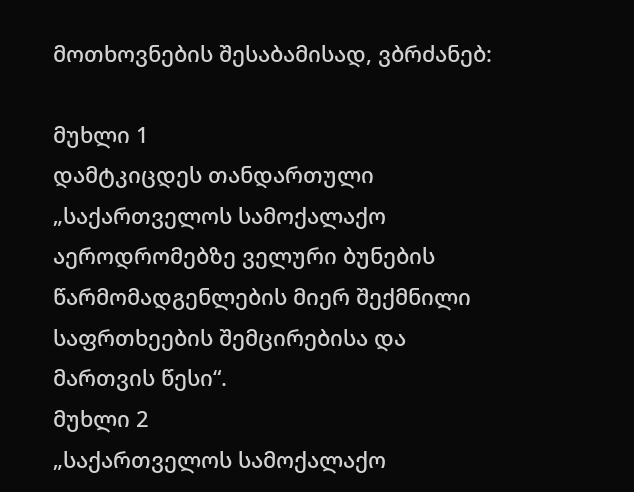მოთხოვნების შესაბამისად, ვბრძანებ:

მუხლი 1
დამტკიცდეს თანდართული „საქართველოს სამოქალაქო აეროდრომებზე ველური ბუნების წარმომადგენლების მიერ შექმნილი საფრთხეების შემცირებისა და მართვის წესი“.
მუხლი 2
„საქართველოს სამოქალაქო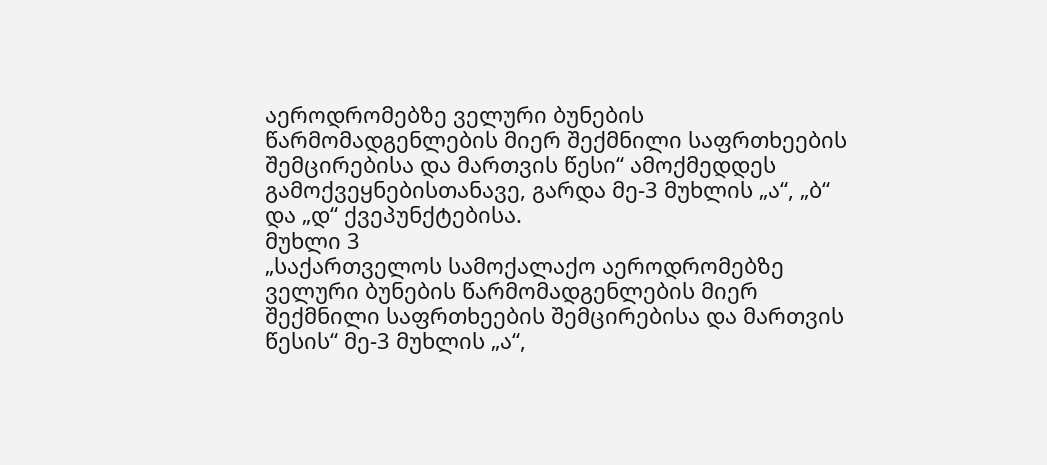აეროდრომებზე ველური ბუნების წარმომადგენლების მიერ შექმნილი საფრთხეების შემცირებისა და მართვის წესი“ ამოქმედდეს გამოქვეყნებისთანავე, გარდა მე-3 მუხლის „ა“, „ბ“ და „დ“ ქვეპუნქტებისა.
მუხლი 3
„საქართველოს სამოქალაქო აეროდრომებზე ველური ბუნების წარმომადგენლების მიერ შექმნილი საფრთხეების შემცირებისა და მართვის წესის“ მე-3 მუხლის „ა“,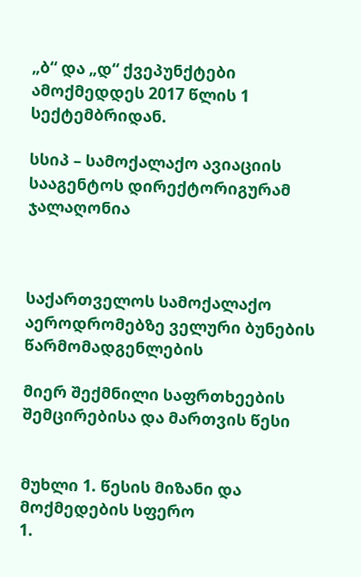„ბ“ და „დ“ ქვეპუნქტები ამოქმედდეს 2017 წლის 1 სექტემბრიდან.

სსიპ – სამოქალაქო ავიაციის სააგენტოს დირექტორიგურამ ჯალაღონია



საქართველოს სამოქალაქო აეროდრომებზე ველური ბუნების წარმომადგენლების

მიერ შექმნილი საფრთხეების შემცირებისა და მართვის წესი


მუხლი 1. წესის მიზანი და მოქმედების სფერო
1.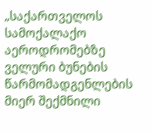„საქართველოს სამოქალაქო აეროდრომებზე ველური ბუნების წარმომადგენლების მიერ შექმნილი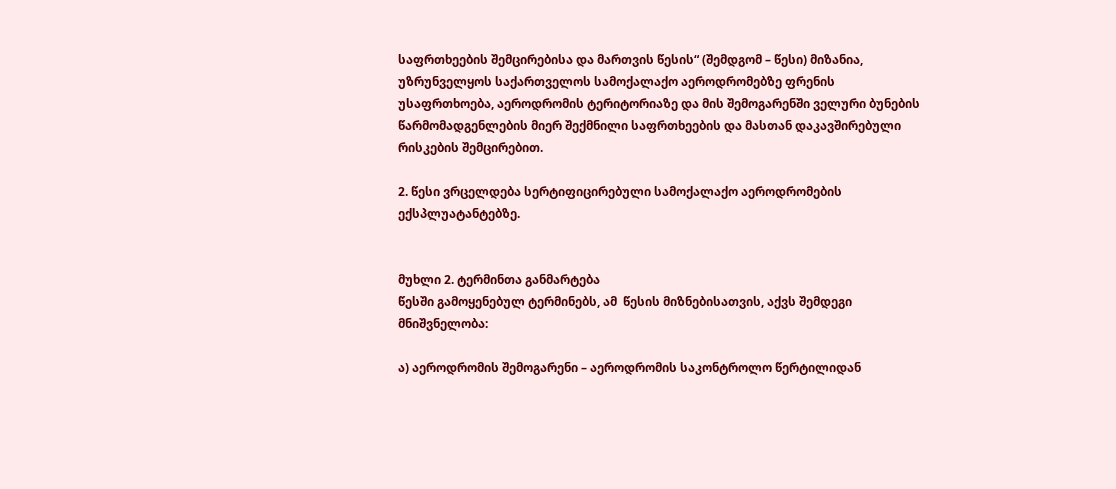საფრთხეების შემცირებისა და მართვის წესის“ (შემდგომ – წესი) მიზანია, უზრუნველყოს საქართველოს სამოქალაქო აეროდრომებზე ფრენის უსაფრთხოება, აეროდრომის ტერიტორიაზე და მის შემოგარენში ველური ბუნების წარმომადგენლების მიერ შექმნილი საფრთხეების და მასთან დაკავშირებული რისკების შემცირებით.

2. წესი ვრცელდება სერტიფიცირებული სამოქალაქო აეროდრომების ექსპლუატანტებზე.


მუხლი 2. ტერმინთა განმარტება
წესში გამოყენებულ ტერმინებს, ამ  წესის მიზნებისათვის, აქვს შემდეგი მნიშვნელობა:

ა) აეროდრომის შემოგარენი – აეროდრომის საკონტროლო წერტილიდან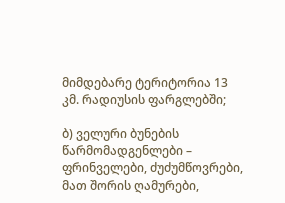მიმდებარე ტერიტორია 13 კმ. რადიუსის ფარგლებში;

ბ) ველური ბუნების წარმომადგენლები – ფრინველები, ძუძუმწოვრები, მათ შორის ღამურები,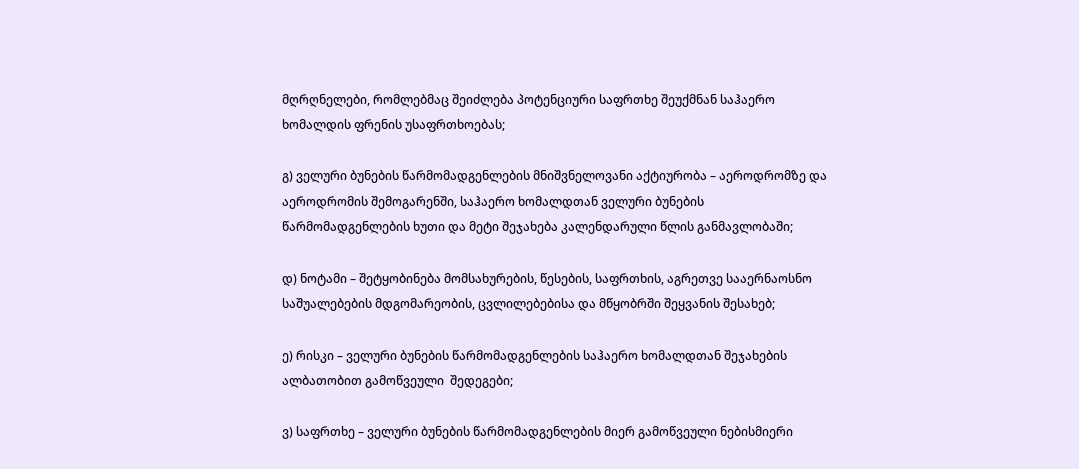მღრღნელები, რომლებმაც შეიძლება პოტენციური საფრთხე შეუქმნან საჰაერო ხომალდის ფრენის უსაფრთხოებას;

გ) ველური ბუნების წარმომადგენლების მნიშვნელოვანი აქტიურობა – აეროდრომზე და აეროდრომის შემოგარენში, საჰაერო ხომალდთან ველური ბუნების წარმომადგენლების ხუთი და მეტი შეჯახება კალენდარული წლის განმავლობაში;

დ) ნოტამი – შეტყობინება მომსახურების, წესების, საფრთხის, აგრეთვე სააერნაოსნო საშუალებების მდგომარეობის, ცვლილებებისა და მწყობრში შეყვანის შესახებ;

ე) რისკი – ველური ბუნების წარმომადგენლების საჰაერო ხომალდთან შეჯახების ალბათობით გამოწვეული  შედეგები;

ვ) საფრთხე – ველური ბუნების წარმომადგენლების მიერ გამოწვეული ნებისმიერი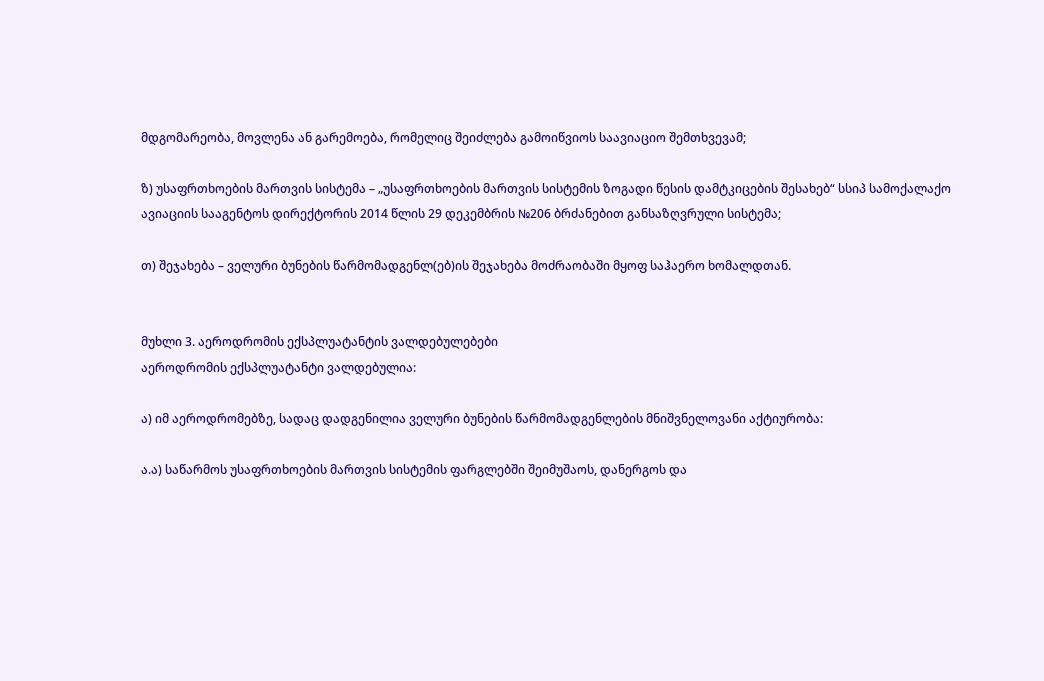მდგომარეობა, მოვლენა ან გარემოება, რომელიც შეიძლება გამოიწვიოს საავიაციო შემთხვევამ;

ზ) უსაფრთხოების მართვის სისტემა – „უსაფრთხოების მართვის სისტემის ზოგადი წესის დამტკიცების შესახებ“ სსიპ სამოქალაქო ავიაციის სააგენტოს დირექტორის 2014 წლის 29 დეკემბრის №206 ბრძანებით განსაზღვრული სისტემა;

თ) შეჯახება – ველური ბუნების წარმომადგენლ(ებ)ის შეჯახება მოძრაობაში მყოფ საჰაერო ხომალდთან.


მუხლი 3. აეროდრომის ექსპლუატანტის ვალდებულებები
აეროდრომის ექსპლუატანტი ვალდებულია:

ა) იმ აეროდრომებზე, სადაც დადგენილია ველური ბუნების წარმომადგენლების მნიშვნელოვანი აქტიურობა:

ა.ა) საწარმოს უსაფრთხოების მართვის სისტემის ფარგლებში შეიმუშაოს, დანერგოს და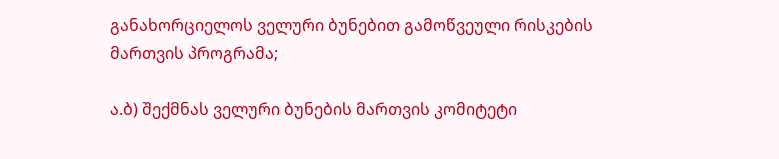განახორციელოს ველური ბუნებით გამოწვეული რისკების მართვის პროგრამა;

ა.ბ) შექმნას ველური ბუნების მართვის კომიტეტი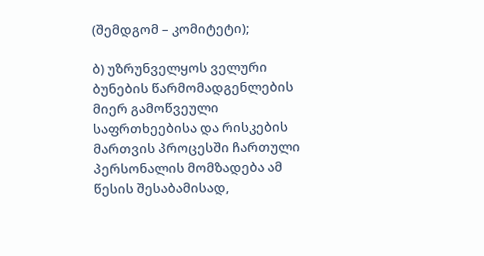(შემდგომ – კომიტეტი);

ბ) უზრუნველყოს ველური ბუნების წარმომადგენლების მიერ გამოწვეული საფრთხეებისა და რისკების მართვის პროცესში ჩართული პერსონალის მომზადება ამ წესის შესაბამისად,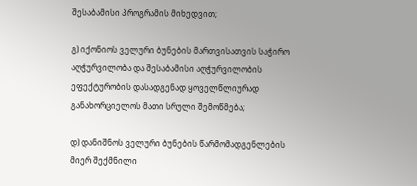შესაბამისი პროგრამის მიხედვით;

გ) იქონიოს ველური ბუნების მართვისათვის საჭირო აღჭურვილობა და შესაბამისი აღჭურვილობის ეფექტურობის დასადგენად ყოველწლიურად განახორციელოს მათი სრული შემოწმება;

დ) დანიშნოს ველური ბუნების წარმომადგენლების მიერ შექმნილი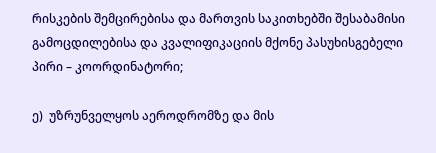რისკების შემცირებისა და მართვის საკითხებში შესაბამისი გამოცდილებისა და კვალიფიკაციის მქონე პასუხისგებელი პირი – კოორდინატორი;

ე)  უზრუნველყოს აეროდრომზე და მის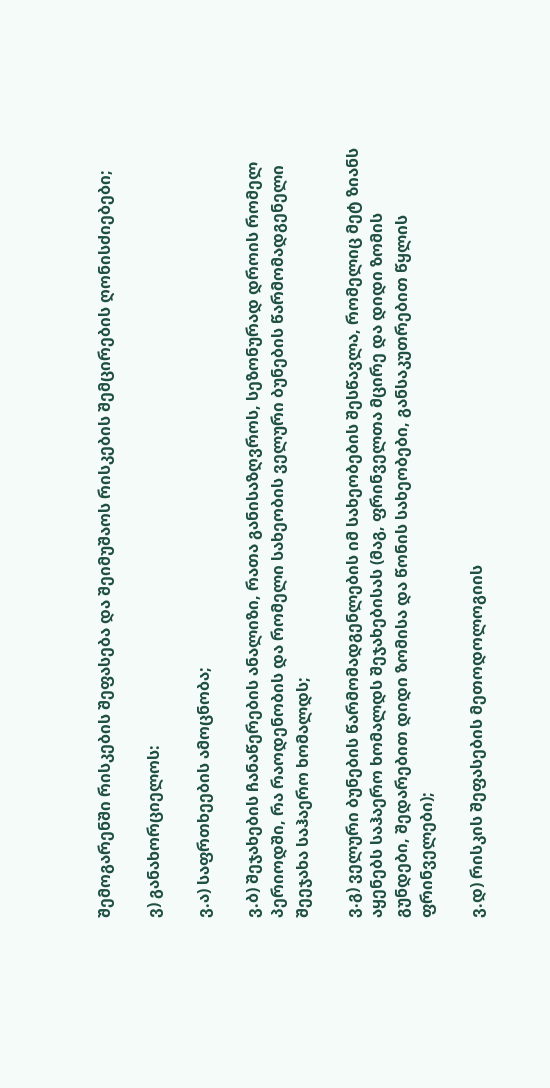შემოგარენში რისკების შეფასება და შეიმუშაოს რისკების შემცირების ღონისძიებები;

ვ) განახორციელოს:

ვ.ა) საფრთხეების ამოცნობა;

ვ.ბ) შეჯახების ჩანაწერების ანალიზი, რათა განისაზღვროს, სეზონურად დროის რომელ პერიოდში, რა რაოდენობის და რომელი სახეობის ველური ბუნების წარმომადგენელი  შეეჯახა საჰაერო ხომალდს;

ვ.გ) ველური ბუნების წარმომადგენლების იმ სახეობების შესწავლა, რომელიც მეტ ზიანს  აყენებს საჰაერო ხომალდს შეჯახებისას (მაგ, ფრინველთა მცირე და დიდი ზომის გუნდები, შედარებით დიდი ზომისა და წონის სახეობები, განსაკუთრებით წყლის ფრინველები);

ვ.დ) რისკის შეფასების მეთოდოლოგიის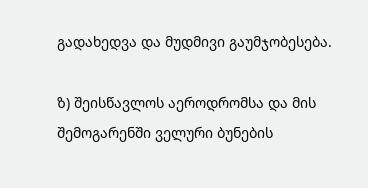გადახედვა და მუდმივი გაუმჯობესება.

ზ) შეისწავლოს აეროდრომსა და მის შემოგარენში ველური ბუნების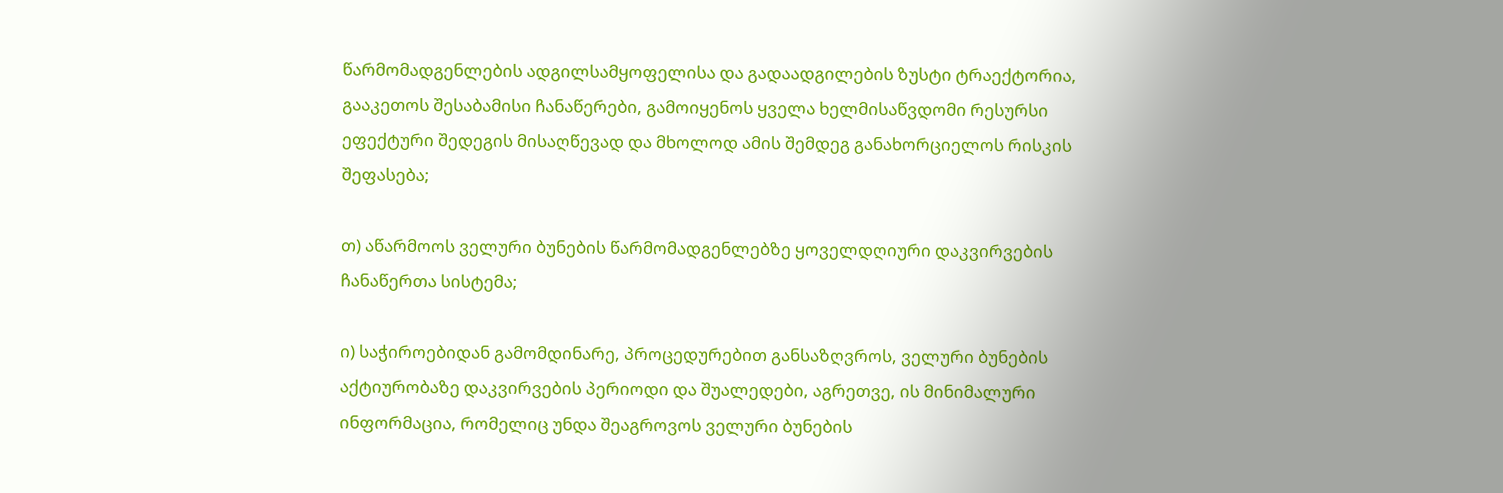წარმომადგენლების ადგილსამყოფელისა და გადაადგილების ზუსტი ტრაექტორია, გააკეთოს შესაბამისი ჩანაწერები, გამოიყენოს ყველა ხელმისაწვდომი რესურსი ეფექტური შედეგის მისაღწევად და მხოლოდ ამის შემდეგ განახორციელოს რისკის შეფასება;

თ) აწარმოოს ველური ბუნების წარმომადგენლებზე ყოველდღიური დაკვირვების ჩანაწერთა სისტემა;

ი) საჭიროებიდან გამომდინარე, პროცედურებით განსაზღვროს, ველური ბუნების აქტიურობაზე დაკვირვების პერიოდი და შუალედები, აგრეთვე, ის მინიმალური ინფორმაცია, რომელიც უნდა შეაგროვოს ველური ბუნების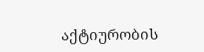აქტიურობის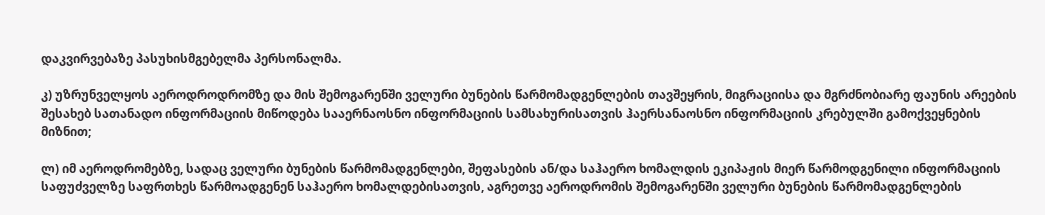დაკვირვებაზე პასუხისმგებელმა პერსონალმა.

კ) უზრუნველყოს აეროდროდრომზე და მის შემოგარენში ველური ბუნების წარმომადგენლების თავშეყრის, მიგრაციისა და მგრძნობიარე ფაუნის არეების შესახებ სათანადო ინფორმაციის მიწოდება სააერნაოსნო ინფორმაციის სამსახურისათვის ჰაერსანაოსნო ინფორმაციის კრებულში გამოქვეყნების მიზნით;

ლ) იმ აეროდრომებზე, სადაც ველური ბუნების წარმომადგენლები, შეფასების ან/და საჰაერო ხომალდის ეკიპაჟის მიერ წარმოდგენილი ინფორმაციის საფუძველზე საფრთხეს წარმოადგენენ საჰაერო ხომალდებისათვის, აგრეთვე აეროდრომის შემოგარენში ველური ბუნების წარმომადგენლების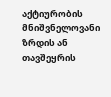აქტიურობის მნიშვნელოვანი ზრდის ან თავშეყრის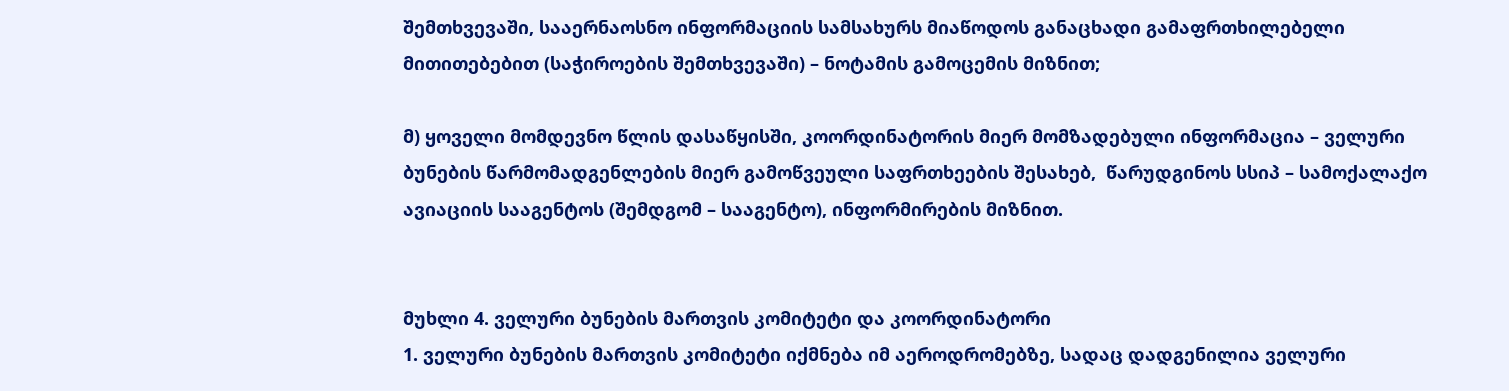შემთხვევაში, სააერნაოსნო ინფორმაციის სამსახურს მიაწოდოს განაცხადი გამაფრთხილებელი მითითებებით (საჭიროების შემთხვევაში) – ნოტამის გამოცემის მიზნით;

მ) ყოველი მომდევნო წლის დასაწყისში, კოორდინატორის მიერ მომზადებული ინფორმაცია – ველური ბუნების წარმომადგენლების მიერ გამოწვეული საფრთხეების შესახებ,  წარუდგინოს სსიპ – სამოქალაქო ავიაციის სააგენტოს (შემდგომ – სააგენტო), ინფორმირების მიზნით.


მუხლი 4. ველური ბუნების მართვის კომიტეტი და კოორდინატორი
1. ველური ბუნების მართვის კომიტეტი იქმნება იმ აეროდრომებზე, სადაც დადგენილია ველური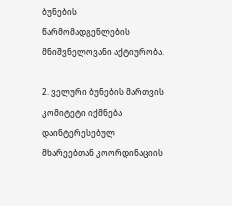ბუნების წარმომადგენლების მნიშვნელოვანი აქტიურობა.

2. ველური ბუნების მართვის კომიტეტი იქმნება დაინტერესებულ მხარეებთან კოორდინაციის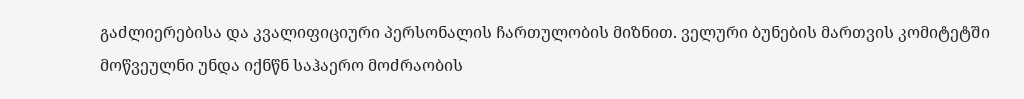გაძლიერებისა და კვალიფიციური პერსონალის ჩართულობის მიზნით. ველური ბუნების მართვის კომიტეტში მოწვეულნი უნდა იქნწნ საჰაერო მოძრაობის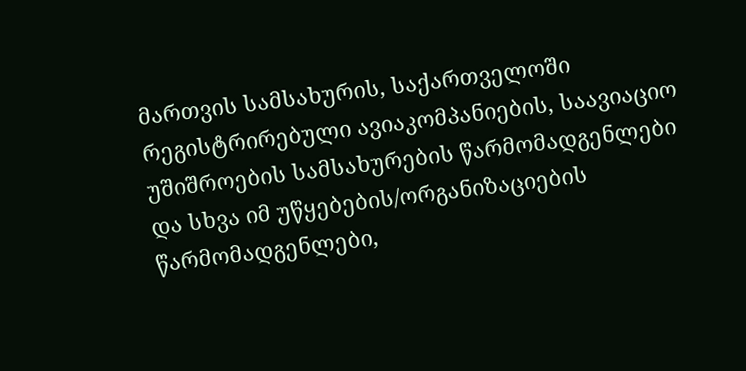მართვის სამსახურის, საქართველოში რეგისტრირებული ავიაკომპანიების, საავიაციო უშიშროების სამსახურების წარმომადგენლები და სხვა იმ უწყებების/ორგანიზაციების წარმომადგენლები,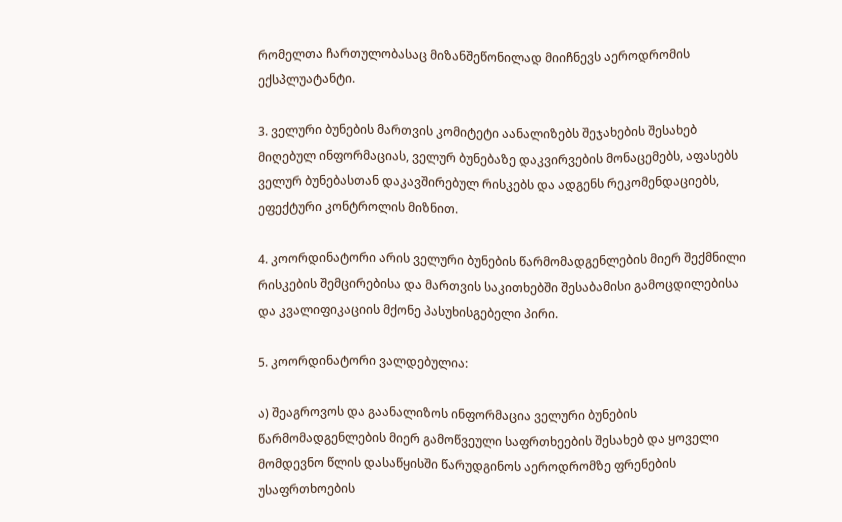რომელთა ჩართულობასაც მიზანშეწონილად მიიჩნევს აეროდრომის ექსპლუატანტი.

3. ველური ბუნების მართვის კომიტეტი აანალიზებს შეჯახების შესახებ მიღებულ ინფორმაციას, ველურ ბუნებაზე დაკვირვების მონაცემებს, აფასებს ველურ ბუნებასთან დაკავშირებულ რისკებს და ადგენს რეკომენდაციებს, ეფექტური კონტროლის მიზნით.

4. კოორდინატორი არის ველური ბუნების წარმომადგენლების მიერ შექმნილი რისკების შემცირებისა და მართვის საკითხებში შესაბამისი გამოცდილებისა და კვალიფიკაციის მქონე პასუხისგებელი პირი.

5. კოორდინატორი ვალდებულია:

ა) შეაგროვოს და გაანალიზოს ინფორმაცია ველური ბუნების წარმომადგენლების მიერ გამოწვეული საფრთხეების შესახებ და ყოველი მომდევნო წლის დასაწყისში წარუდგინოს აეროდრომზე ფრენების უსაფრთხოების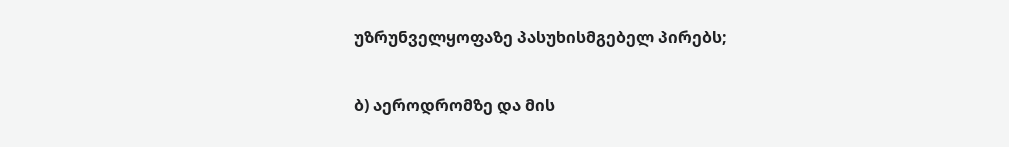უზრუნველყოფაზე პასუხისმგებელ პირებს;

ბ) აეროდრომზე და მის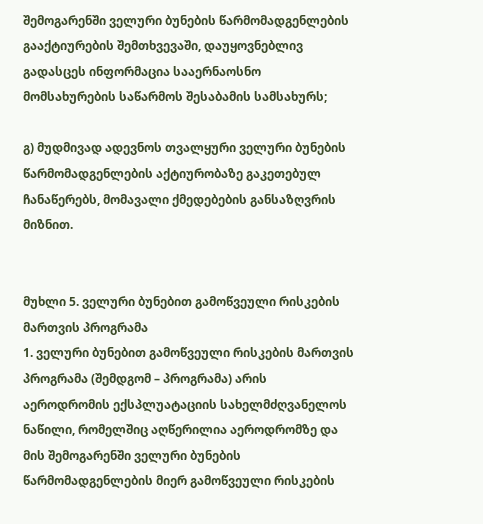შემოგარენში ველური ბუნების წარმომადგენლების გააქტიურების შემთხვევაში, დაუყოვნებლივ გადასცეს ინფორმაცია სააერნაოსნო მომსახურების საწარმოს შესაბამის სამსახურს;

გ) მუდმივად ადევნოს თვალყური ველური ბუნების წარმომადგენლების აქტიურობაზე გაკეთებულ ჩანაწერებს, მომავალი ქმედებების განსაზღვრის მიზნით.


მუხლი 5. ველური ბუნებით გამოწვეული რისკების მართვის პროგრამა
1. ველური ბუნებით გამოწვეული რისკების მართვის პროგრამა (შემდგომ – პროგრამა) არის აეროდრომის ექსპლუატაციის სახელმძღვანელოს ნაწილი, რომელშიც აღწერილია აეროდრომზე და მის შემოგარენში ველური ბუნების წარმომადგენლების მიერ გამოწვეული რისკების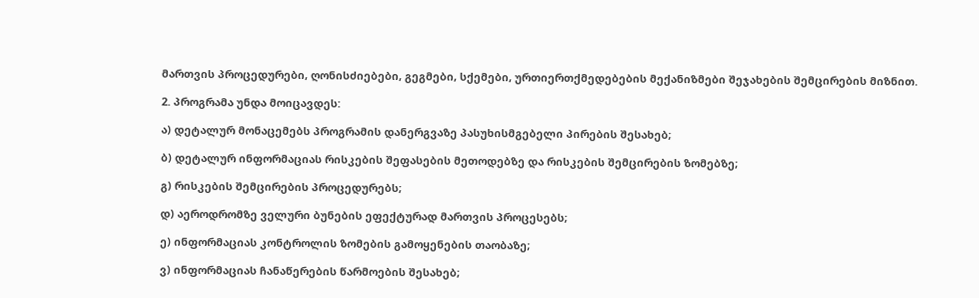მართვის პროცედურები, ღონისძიებები, გეგმები, სქემები, ურთიერთქმედებების მექანიზმები შეჯახების შემცირების მიზნით.

2. პროგრამა უნდა მოიცავდეს:

ა) დეტალურ მონაცემებს პროგრამის დანერგვაზე პასუხისმგებელი პირების შესახებ;

ბ) დეტალურ ინფორმაციას რისკების შეფასების მეთოდებზე და რისკების შემცირების ზომებზე;

გ) რისკების შემცირების პროცედურებს;

დ) აეროდრომზე ველური ბუნების ეფექტურად მართვის პროცესებს;

ე) ინფორმაციას კონტროლის ზომების გამოყენების თაობაზე;

ვ) ინფორმაციას ჩანაწერების წარმოების შესახებ;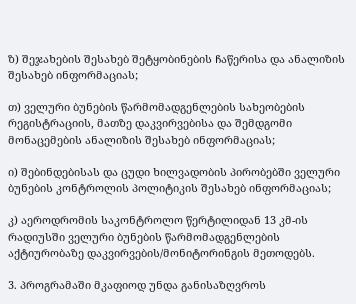ზ) შეჯახების შესახებ შეტყობინების ჩაწერისა და ანალიზის შესახებ ინფორმაციას;

თ) ველური ბუნების წარმომადგენლების სახეობების რეგისტრაციის, მათზე დაკვირვებისა და შემდგომი მონაცემების ანალიზის შესახებ ინფორმაციას;

ი) შებინდებისას და ცუდი ხილვადობის პირობებში ველური ბუნების კონტროლის პოლიტიკის შესახებ ინფორმაციას;

კ) აეროდრომის საკონტროლო წერტილიდან 13 კმ-ის რადიუსში ველური ბუნების წარმომადგენლების აქტიურობაზე დაკვირვების/მონიტორინგის მეთოდებს.

3. პროგრამაში მკაფიოდ უნდა განისაზღვროს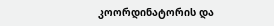კოორდინატორის და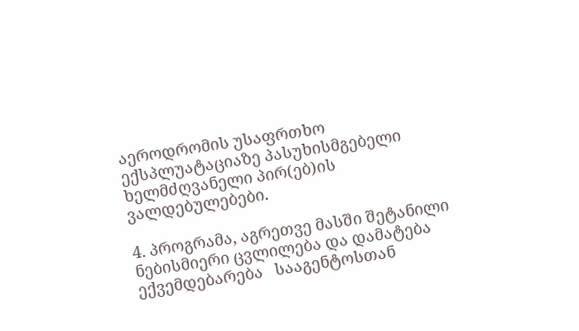აეროდრომის უსაფრთხო ექსპლუატაციაზე პასუხისმგებელი ხელმძღვანელი პირ(ებ)ის ვალდებულებები.

4. პროგრამა, აგრეთვე მასში შეტანილი ნებისმიერი ცვლილება და დამატება ექვემდებარება   სააგენტოსთან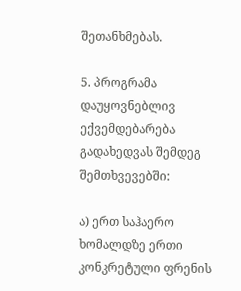შეთანხმებას.

5. პროგრამა დაუყოვნებლივ ექვემდებარება გადახედვას შემდეგ შემთხვევებში:

ა) ერთ საჰაერო ხომალდზე ერთი კონკრეტული ფრენის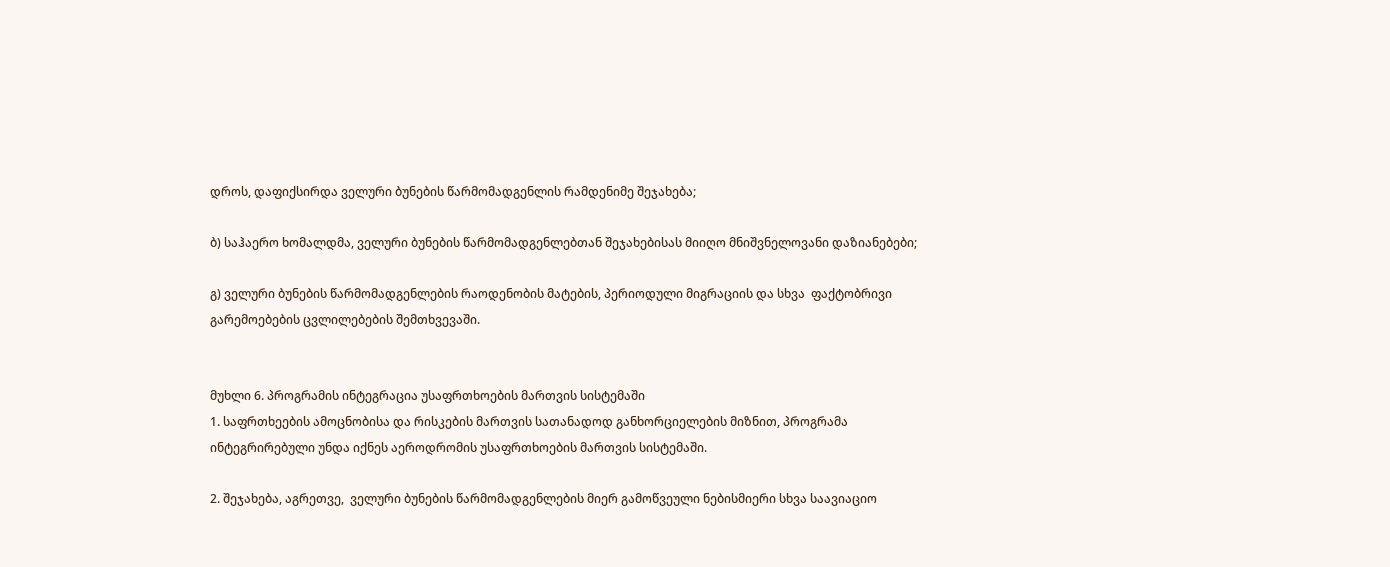დროს, დაფიქსირდა ველური ბუნების წარმომადგენლის რამდენიმე შეჯახება;

ბ) საჰაერო ხომალდმა, ველური ბუნების წარმომადგენლებთან შეჯახებისას მიიღო მნიშვნელოვანი დაზიანებები;

გ) ველური ბუნების წარმომადგენლების რაოდენობის მატების, პერიოდული მიგრაციის და სხვა  ფაქტობრივი გარემოებების ცვლილებების შემთხვევაში.


მუხლი 6. პროგრამის ინტეგრაცია უსაფრთხოების მართვის სისტემაში
1. საფრთხეების ამოცნობისა და რისკების მართვის სათანადოდ განხორციელების მიზნით, პროგრამა ინტეგრირებული უნდა იქნეს აეროდრომის უსაფრთხოების მართვის სისტემაში.

2. შეჯახება, აგრეთვე,  ველური ბუნების წარმომადგენლების მიერ გამოწვეული ნებისმიერი სხვა საავიაციო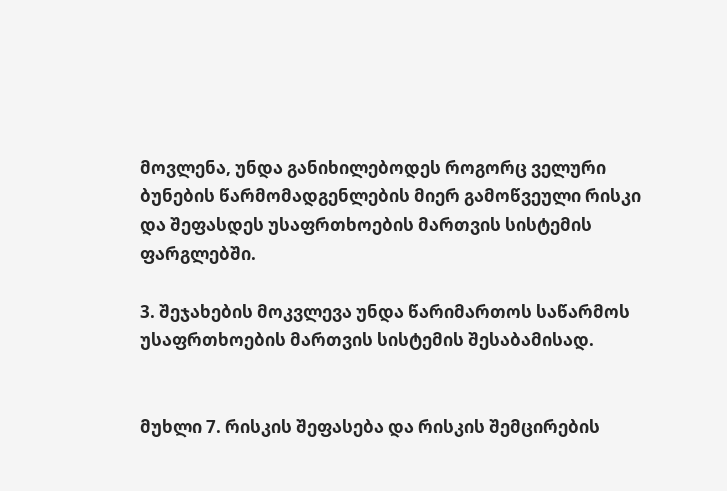მოვლენა, უნდა განიხილებოდეს როგორც ველური ბუნების წარმომადგენლების მიერ გამოწვეული რისკი და შეფასდეს უსაფრთხოების მართვის სისტემის ფარგლებში.

3. შეჯახების მოკვლევა უნდა წარიმართოს საწარმოს უსაფრთხოების მართვის სისტემის შესაბამისად.


მუხლი 7. რისკის შეფასება და რისკის შემცირების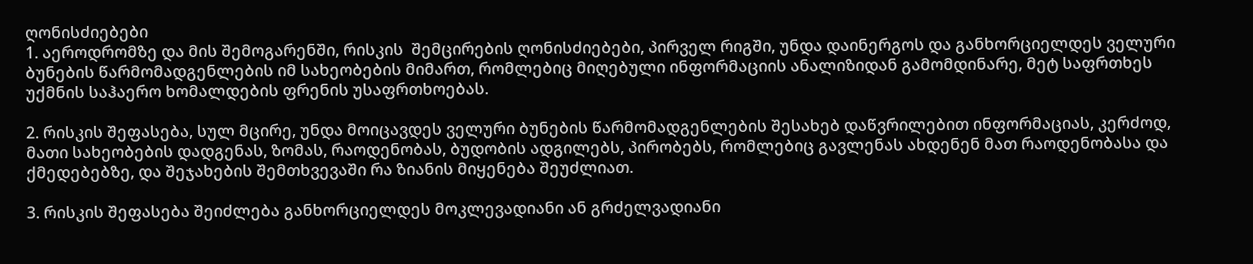ღონისძიებები
1. აეროდრომზე და მის შემოგარენში, რისკის  შემცირების ღონისძიებები, პირველ რიგში, უნდა დაინერგოს და განხორციელდეს ველური ბუნების წარმომადგენლების იმ სახეობების მიმართ, რომლებიც მიღებული ინფორმაციის ანალიზიდან გამომდინარე, მეტ საფრთხეს უქმნის საჰაერო ხომალდების ფრენის უსაფრთხოებას.

2. რისკის შეფასება, სულ მცირე, უნდა მოიცავდეს ველური ბუნების წარმომადგენლების შესახებ დაწვრილებით ინფორმაციას, კერძოდ, მათი სახეობების დადგენას, ზომას, რაოდენობას, ბუდობის ადგილებს, პირობებს, რომლებიც გავლენას ახდენენ მათ რაოდენობასა და ქმედებებზე, და შეჯახების შემთხვევაში რა ზიანის მიყენება შეუძლიათ.

3. რისკის შეფასება შეიძლება განხორციელდეს მოკლევადიანი ან გრძელვადიანი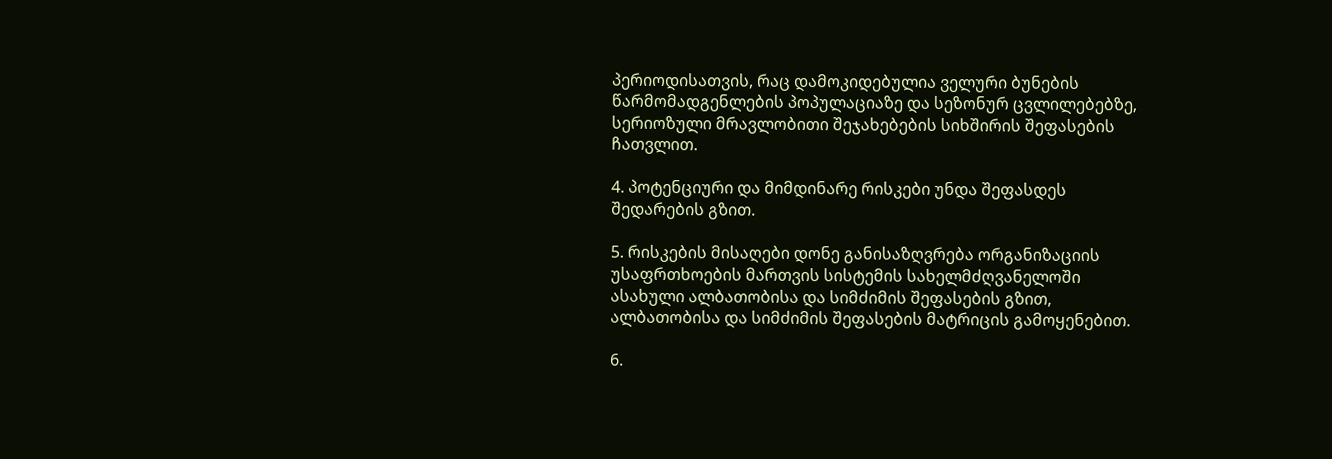პერიოდისათვის, რაც დამოკიდებულია ველური ბუნების წარმომადგენლების პოპულაციაზე და სეზონურ ცვლილებებზე, სერიოზული მრავლობითი შეჯახებების სიხშირის შეფასების ჩათვლით.

4. პოტენციური და მიმდინარე რისკები უნდა შეფასდეს შედარების გზით.

5. რისკების მისაღები დონე განისაზღვრება ორგანიზაციის უსაფრთხოების მართვის სისტემის სახელმძღვანელოში ასახული ალბათობისა და სიმძიმის შეფასების გზით, ალბათობისა და სიმძიმის შეფასების მატრიცის გამოყენებით.

6.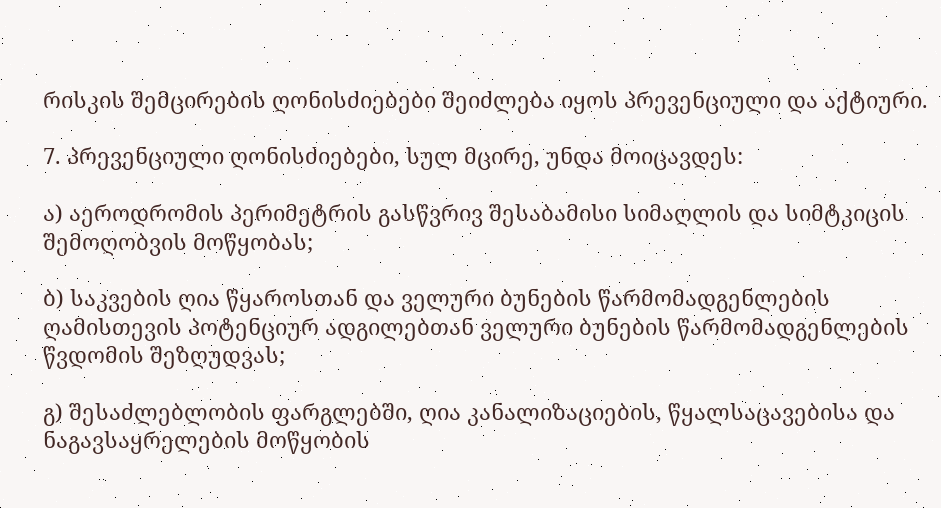რისკის შემცირების ღონისძიებები შეიძლება იყოს პრევენციული და აქტიური.

7. პრევენციული ღონისძიებები, სულ მცირე, უნდა მოიცავდეს:

ა) აეროდრომის პერიმეტრის გასწვრივ შესაბამისი სიმაღლის და სიმტკიცის შემოღობვის მოწყობას;

ბ) საკვების ღია წყაროსთან და ველური ბუნების წარმომადგენლების ღამისთევის პოტენციურ ადგილებთან ველური ბუნების წარმომადგენლების წვდომის შეზღუდვას;

გ) შესაძლებლობის ფარგლებში, ღია კანალიზაციების, წყალსაცავებისა და ნაგავსაყრელების მოწყობის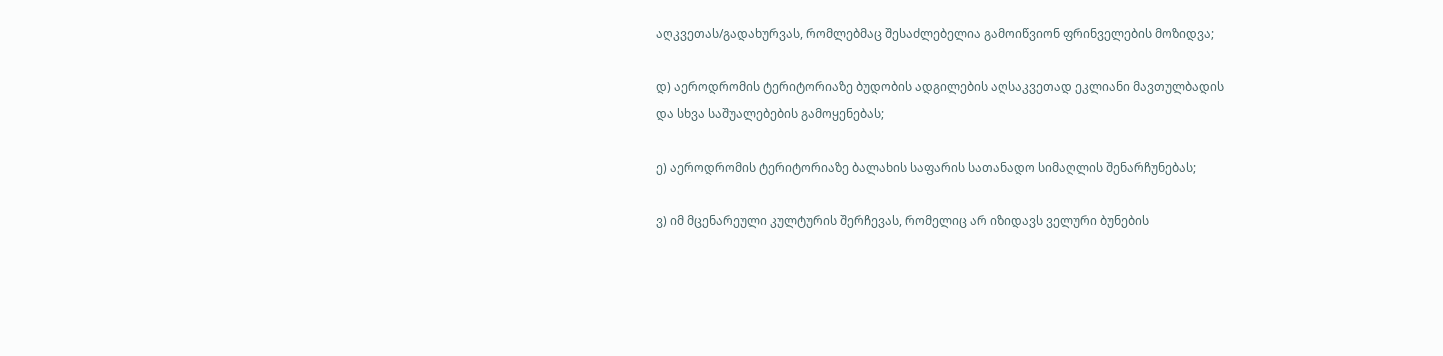აღკვეთას/გადახურვას, რომლებმაც შესაძლებელია გამოიწვიონ ფრინველების მოზიდვა;

დ) აეროდრომის ტერიტორიაზე ბუდობის ადგილების აღსაკვეთად ეკლიანი მავთულბადის და სხვა საშუალებების გამოყენებას;

ე) აეროდრომის ტერიტორიაზე ბალახის საფარის სათანადო სიმაღლის შენარჩუნებას;

ვ) იმ მცენარეული კულტურის შერჩევას, რომელიც არ იზიდავს ველური ბუნების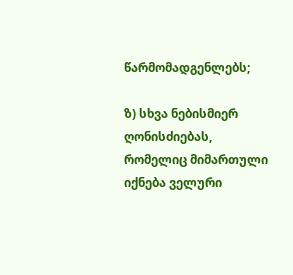წარმომადგენლებს;

ზ) სხვა ნებისმიერ ღონისძიებას, რომელიც მიმართული იქნება ველური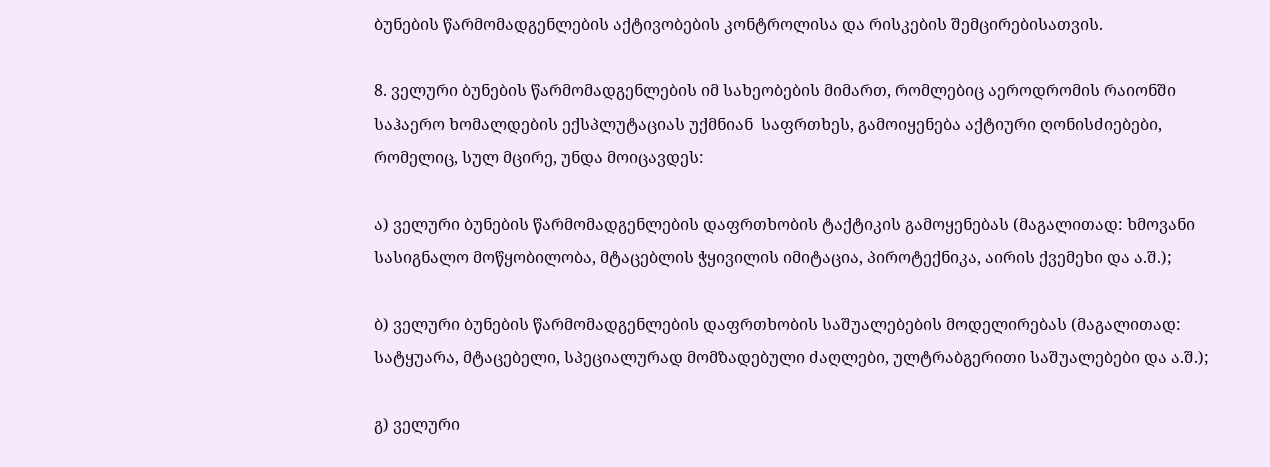ბუნების წარმომადგენლების აქტივობების კონტროლისა და რისკების შემცირებისათვის.

8. ველური ბუნების წარმომადგენლების იმ სახეობების მიმართ, რომლებიც აეროდრომის რაიონში საჰაერო ხომალდების ექსპლუტაციას უქმნიან  საფრთხეს, გამოიყენება აქტიური ღონისძიებები, რომელიც, სულ მცირე, უნდა მოიცავდეს:

ა) ველური ბუნების წარმომადგენლების დაფრთხობის ტაქტიკის გამოყენებას (მაგალითად: ხმოვანი სასიგნალო მოწყობილობა, მტაცებლის ჭყივილის იმიტაცია, პიროტექნიკა, აირის ქვემეხი და ა.შ.);

ბ) ველური ბუნების წარმომადგენლების დაფრთხობის საშუალებების მოდელირებას (მაგალითად: სატყუარა, მტაცებელი, სპეციალურად მომზადებული ძაღლები, ულტრაბგერითი საშუალებები და ა.შ.);

გ) ველური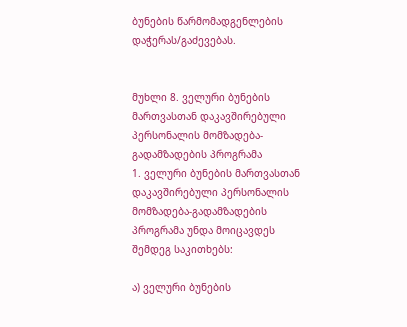ბუნების წარმომადგენლების დაჭერას/გაძევებას.


მუხლი 8. ველური ბუნების მართვასთან დაკავშირებული პერსონალის მომზადება-გადამზადების პროგრამა
1. ველური ბუნების მართვასთან დაკავშირებული პერსონალის მომზადება-გადამზადების პროგრამა უნდა მოიცავდეს შემდეგ საკითხებს:

ა) ველური ბუნების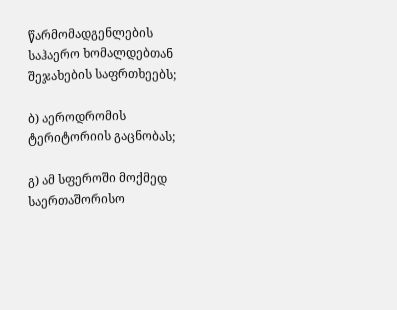წარმომადგენლების საჰაერო ხომალდებთან შეჯახების საფრთხეებს;

ბ) აეროდრომის ტერიტორიის გაცნობას;

გ) ამ სფეროში მოქმედ საერთაშორისო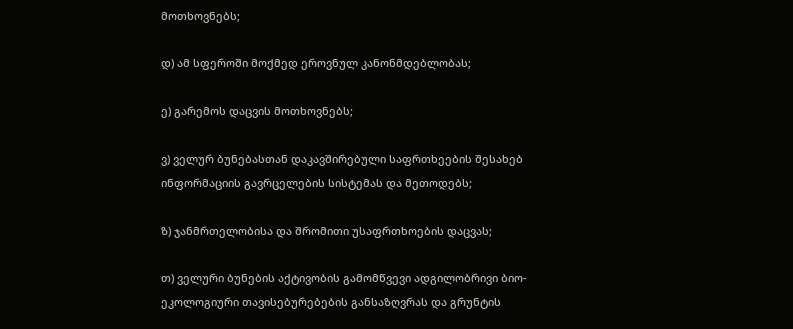მოთხოვნებს;

დ) ამ სფეროში მოქმედ ეროვნულ კანონმდებლობას;

ე) გარემოს დაცვის მოთხოვნებს;

ვ) ველურ ბუნებასთან დაკავშირებული საფრთხეების შესახებ ინფორმაციის გავრცელების სისტემას და მეთოდებს;

ზ) ჯანმრთელობისა და შრომითი უსაფრთხოების დაცვას;

თ) ველური ბუნების აქტივობის გამომწვევი ადგილობრივი ბიო-ეკოლოგიური თავისებურებების განსაზღვრას და გრუნტის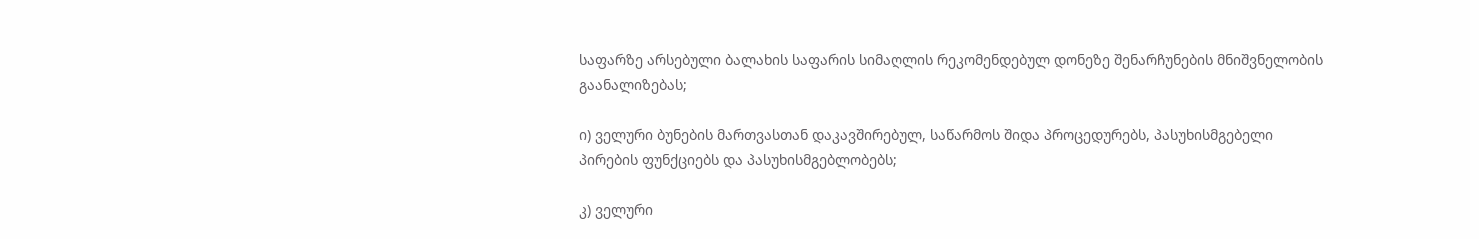საფარზე არსებული ბალახის საფარის სიმაღლის რეკომენდებულ დონეზე შენარჩუნების მნიშვნელობის გაანალიზებას;

ი) ველური ბუნების მართვასთან დაკავშირებულ, საწარმოს შიდა პროცედურებს, პასუხისმგებელი პირების ფუნქციებს და პასუხისმგებლობებს;

კ) ველური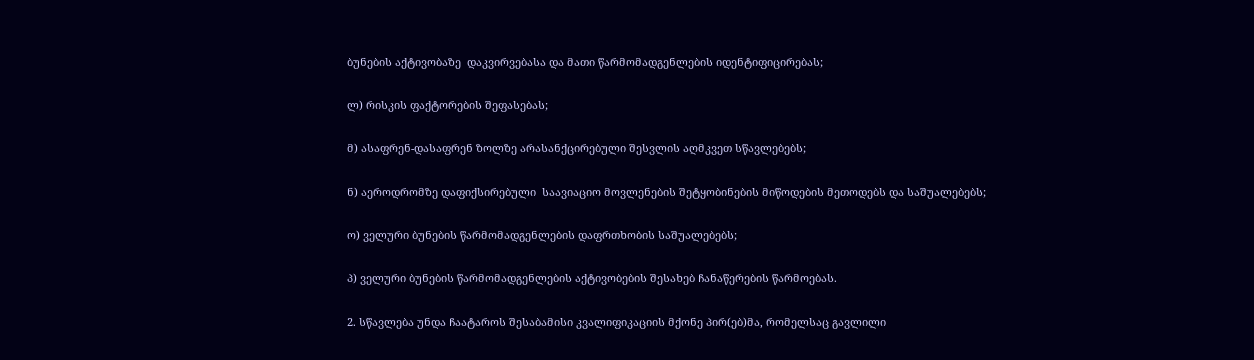ბუნების აქტივობაზე  დაკვირვებასა და მათი წარმომადგენლების იდენტიფიცირებას;

ლ) რისკის ფაქტორების შეფასებას;

მ) ასაფრენ-დასაფრენ ზოლზე არასანქცირებული შესვლის აღმკვეთ სწავლებებს;

ნ) აეროდრომზე დაფიქსირებული  საავიაციო მოვლენების შეტყობინების მიწოდების მეთოდებს და საშუალებებს;

ო) ველური ბუნების წარმომადგენლების დაფრთხობის საშუალებებს;

პ) ველური ბუნების წარმომადგენლების აქტივობების შესახებ ჩანაწერების წარმოებას.

2. სწავლება უნდა ჩაატაროს შესაბამისი კვალიფიკაციის მქონე პირ(ებ)მა, რომელსაც გავლილი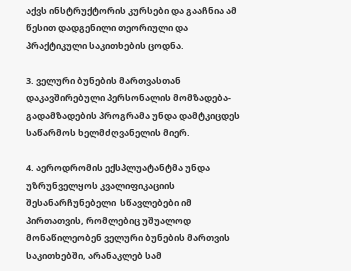აქვს ინსტრუქტორის კურსები და გააჩნია ამ წესით დადგენილი თეორიული და პრაქტიკული საკითხების ცოდნა.

3. ველური ბუნების მართვასთან დაკავშირებული პერსონალის მომზადება-გადამზადების პროგრამა უნდა დამტკიცდეს საწარმოს ხელმძღვანელის მიერ.

4. აეროდრომის ექსპლუატანტმა უნდა უზრუნველყოს კვალიფიკაციის შესანარჩუნებელი  სწავლებები იმ პირთათვის, რომლებიც უშუალოდ მონაწილეობენ ველური ბუნების მართვის საკითხებში, არანაკლებ სამ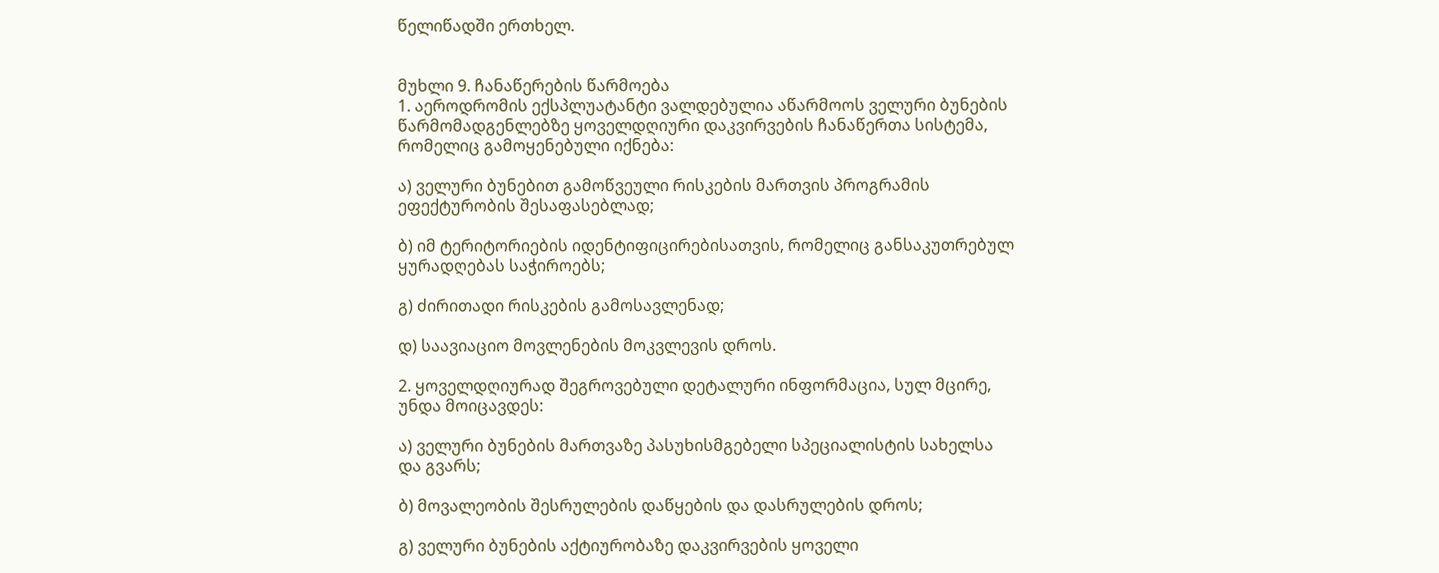წელიწადში ერთხელ.


მუხლი 9. ჩანაწერების წარმოება
1. აეროდრომის ექსპლუატანტი ვალდებულია აწარმოოს ველური ბუნების წარმომადგენლებზე ყოველდღიური დაკვირვების ჩანაწერთა სისტემა, რომელიც გამოყენებული იქნება:

ა) ველური ბუნებით გამოწვეული რისკების მართვის პროგრამის ეფექტურობის შესაფასებლად;

ბ) იმ ტერიტორიების იდენტიფიცირებისათვის, რომელიც განსაკუთრებულ ყურადღებას საჭიროებს;

გ) ძირითადი რისკების გამოსავლენად;

დ) საავიაციო მოვლენების მოკვლევის დროს.

2. ყოველდღიურად შეგროვებული დეტალური ინფორმაცია, სულ მცირე, უნდა მოიცავდეს:

ა) ველური ბუნების მართვაზე პასუხისმგებელი სპეციალისტის სახელსა და გვარს;

ბ) მოვალეობის შესრულების დაწყების და დასრულების დროს;

გ) ველური ბუნების აქტიურობაზე დაკვირვების ყოველი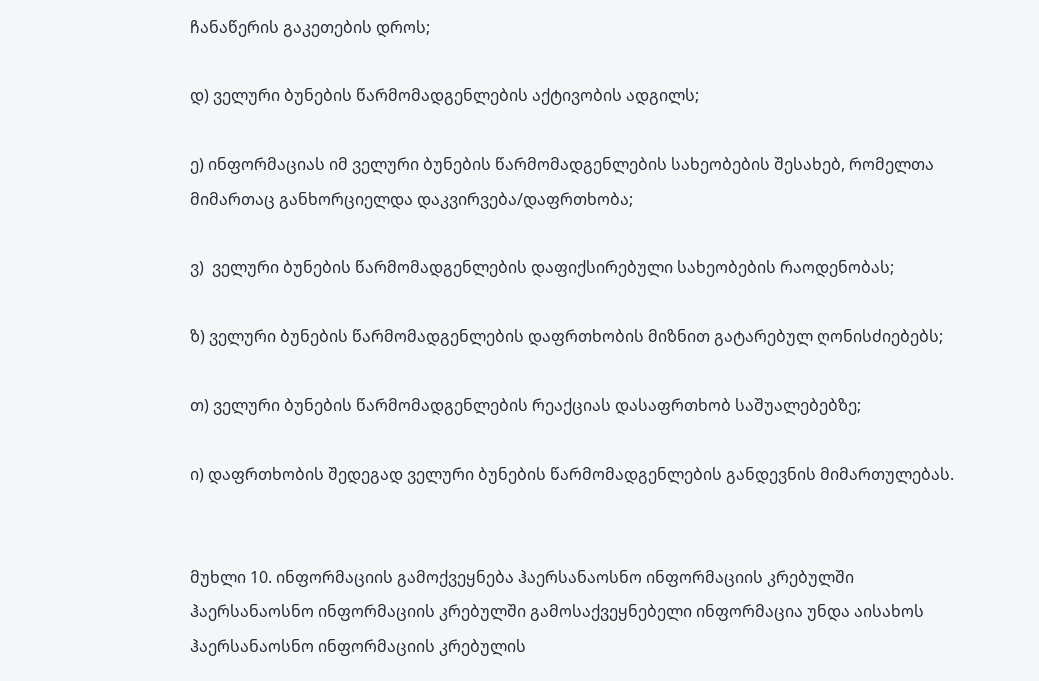ჩანაწერის გაკეთების დროს;

დ) ველური ბუნების წარმომადგენლების აქტივობის ადგილს;

ე) ინფორმაციას იმ ველური ბუნების წარმომადგენლების სახეობების შესახებ, რომელთა მიმართაც განხორციელდა დაკვირვება/დაფრთხობა;

ვ)  ველური ბუნების წარმომადგენლების დაფიქსირებული სახეობების რაოდენობას;

ზ) ველური ბუნების წარმომადგენლების დაფრთხობის მიზნით გატარებულ ღონისძიებებს;

თ) ველური ბუნების წარმომადგენლების რეაქციას დასაფრთხობ საშუალებებზე;

ი) დაფრთხობის შედეგად ველური ბუნების წარმომადგენლების განდევნის მიმართულებას.


მუხლი 10. ინფორმაციის გამოქვეყნება ჰაერსანაოსნო ინფორმაციის კრებულში
ჰაერსანაოსნო ინფორმაციის კრებულში გამოსაქვეყნებელი ინფორმაცია უნდა აისახოს ჰაერსანაოსნო ინფორმაციის კრებულის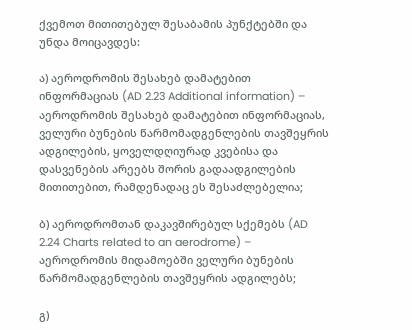ქვემოთ მითითებულ შესაბამის პუნქტებში და უნდა მოიცავდეს:

ა) აეროდრომის შესახებ დამატებით ინფორმაციას (AD 2.23 Additional information) – აეროდრომის შესახებ დამატებით ინფორმაციას, ველური ბუნების წარმომადგენლების თავშეყრის ადგილების, ყოველდღიურად კვებისა და დასვენების არეებს შორის გადაადგილების მითითებით, რამდენადაც ეს შესაძლებელია;

ბ) აეროდრომთან დაკავშირებულ სქემებს (AD 2.24 Charts related to an aerodrome) – აეროდრომის მიდამოებში ველური ბუნების წარმომადგენლების თავშეყრის ადგილებს;

გ)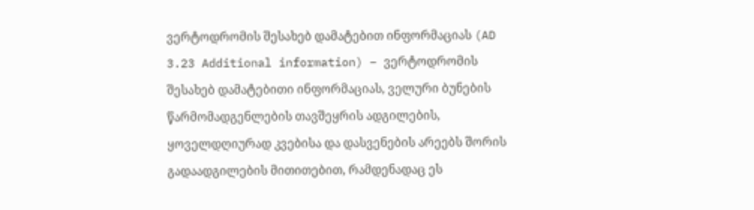ვერტოდრომის შესახებ დამატებით ინფორმაციას (AD 3.23 Additional information) – ვერტოდრომის შესახებ დამატებითი ინფორმაციას, ველური ბუნების წარმომადგენლების თავშეყრის ადგილების, ყოველდღიურად კვებისა და დასვენების არეებს შორის გადაადგილების მითითებით, რამდენადაც ეს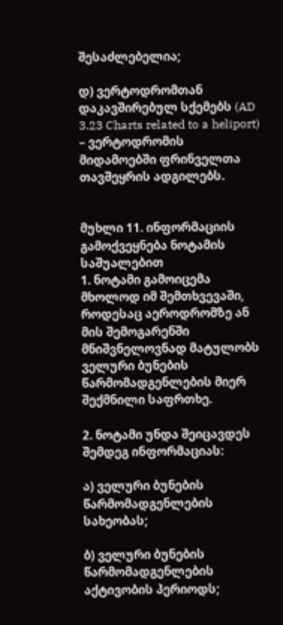შესაძლებელია;

დ) ვერტოდრომთან დაკავშირებულ სქემებს (AD 3.23 Charts related to a heliport) – ვერტოდრომის მიდამოებში ფრინველთა თავშეყრის ადგილებს.


მუხლი 11. ინფორმაციის გამოქვეყნება ნოტამის საშუალებით
1. ნოტამი გამოიცემა მხოლოდ იმ შემთხვევაში, როდესაც აეროდრომზე ან მის შემოგარენში მნიშვნელოვნად მატულობს ველური ბუნების წარმომადგენლების მიერ შექმნილი საფრთხე.

2. ნოტამი უნდა შეიცავდეს შემდეგ ინფორმაციას:

ა) ველური ბუნების წარმომადგენლების სახეობას;

ბ) ველური ბუნების წარმომადგენლების აქტივობის პერიოდს;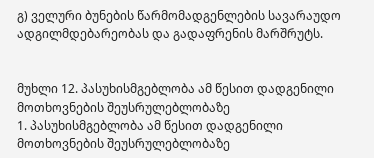გ) ველური ბუნების წარმომადგენლების სავარაუდო ადგილმდებარეობას და გადაფრენის მარშრუტს.


მუხლი 12. პასუხისმგებლობა ამ წესით დადგენილი მოთხოვნების შეუსრულებლობაზე
1. პასუხისმგებლობა ამ წესით დადგენილი მოთხოვნების შეუსრულებლობაზე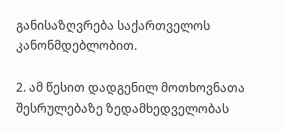განისაზღვრება საქართველოს კანონმდებლობით.

2. ამ წესით დადგენილ მოთხოვნათა შესრულებაზე ზედამხედველობას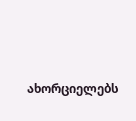ახორციელებს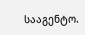სააგენტო.